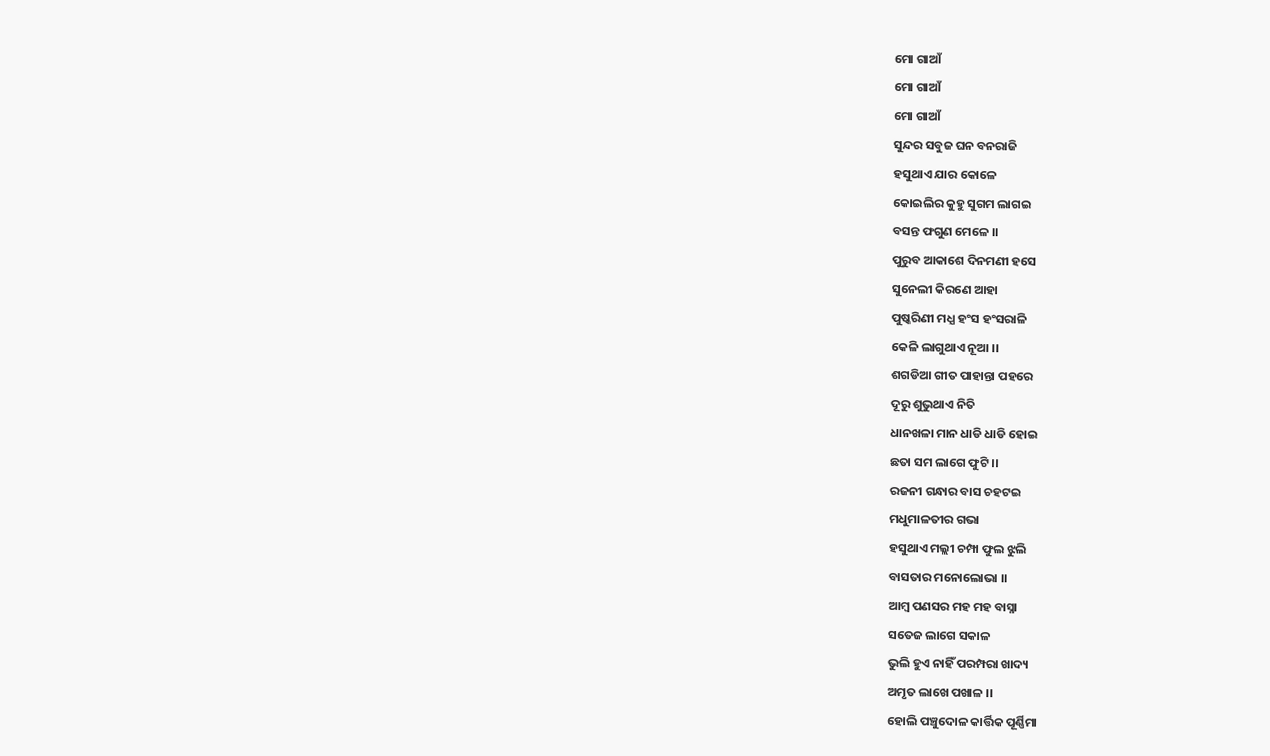ମୋ ଗାଆଁ
ମୋ ଗାଆଁ
ମୋ ଗାଆଁ
ସୁନ୍ଦର ସବୁଜ ଘନ ବନରାଜି
ହସୁଥାଏ ଯାର କୋଳେ
କୋଇଲିର କୁହୁ ସୁଗମ ଲାଗଇ
ବସନ୍ତ ଫଗୁଣ ମେଳେ ।।
ପୁରୁବ ଆକାଶେ ଦିନମଣୀ ହସେ
ସୁନେଲୀ କିରଣେ ଆହା
ପୁଷ୍କରିଣୀ ମଧ୍ଯ ହଂସ ହଂସରାଳି
କେଳି ଲାଗୁଥାଏ ନୂଆ ।।
ଶଗଡିଆ ଗୀତ ପାହାନ୍ତା ପହରେ
ଦୂରୁ ଶୁଭୁଥାଏ ନିତି
ଧାନଖଳା ମାନ ଧାଡି ଧାଡି ହୋଇ
ଛତା ସମ ଲାଗେ ଫୁଟି ।।
ରଜନୀ ଗନ୍ଧାର ବାସ ଚହଟଇ
ମଧୁମାଳତୀର ଗଭା
ହସୁଥାଏ ମଲ୍ଲୀ ଚମ୍ପା ଫୁଲ ଝୁଲି
ବାସତାର ମନୋଲୋଭା ।।
ଆମ୍ବ ପଣସର ମହ ମହ ବାସ୍ନା
ସତେଜ ଲାଗେ ସକାଳ
ଭୁଲି ହୁଏ ନାହିଁ ପରମ୍ପରା ଖାଦ୍ୟ
ଅମୃତ ଲାଖେ ପଖାଳ ।।
ହୋଲି ପଞ୍ଚୁଦୋଳ କାର୍ତ୍ତିକ ପୂର୍ଣ୍ଣିମା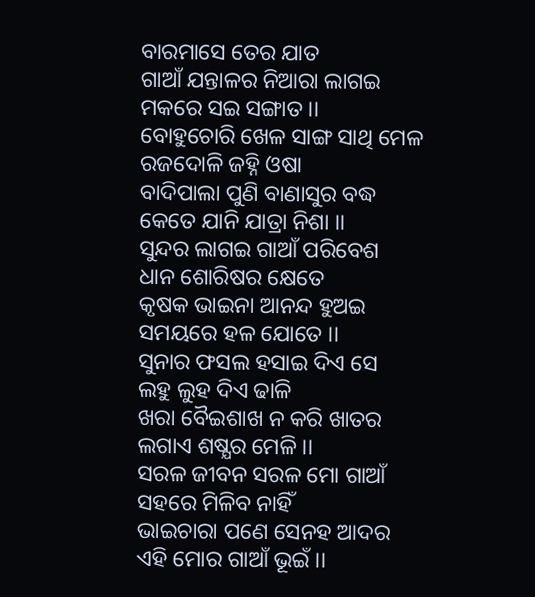ବାରମାସେ ତେର ଯାତ
ଗାଆଁ ଯନ୍ତାଳର ନିଆରା ଲାଗଇ
ମକରେ ସଇ ସଙ୍ଗାତ ।।
ବୋହୁଚୋରି ଖେଳ ସାଙ୍ଗ ସାଥି ମେଳ
ରଜଦୋଳି ଜହ୍ନି ଓଷା
ବାଦିପାଲା ପୁଣି ବାଣାସୁର ବଦ୍ଧ
କେତେ ଯାନି ଯାତ୍ରା ନିଶା ।।
ସୁନ୍ଦର ଲାଗଇ ଗାଆଁ ପରିବେଶ
ଧାନ ଶୋରିଷର କ୍ଷେତେ
କୃଷକ ଭାଇନା ଆନନ୍ଦ ହୁଅଇ
ସମୟରେ ହଳ ଯୋତେ ।।
ସୁନାର ଫସଲ ହସାଇ ଦିଏ ସେ
ଲହୁ ଲୁହ ଦିଏ ଢାଳି
ଖରା ବୈଇଶାଖ ନ କରି ଖାତର
ଲଗାଏ ଶଷ୍ଯର ମେଳି ।।
ସରଳ ଜୀବନ ସରଳ ମୋ ଗାଆଁ
ସହରେ ମିଳିବ ନାହିଁ
ଭାଇଚାରା ପଣେ ସେନହ ଆଦର
ଏହି ମୋର ଗାଆଁ ଭୂଇଁ ।।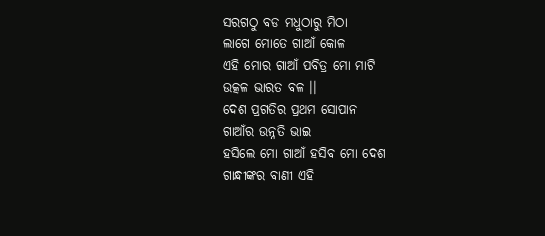ସରଗଠୁ ବଡ ମଧୁଠାରୁ ମିଠା
ଲାଗେ ମୋତେ ଗାଆଁ କୋଳ
ଏହି ମୋର ଗାଆଁ ପବିତ୍ର ମୋ ମାଟି
ଉତ୍କଳ ଭାରତ ବଳ ।।
ଦେଶ ପ୍ରଗତିର ପ୍ରଥମ ସୋପାନ
ଗାଆଁର ଉନ୍ନତି ଭାଇ
ହସିଲେ ମୋ ଗାଆଁ ହସିବ ମୋ ଦେଶ
ଗାନ୍ଧୀଙ୍କର ବାଣୀ ଏହି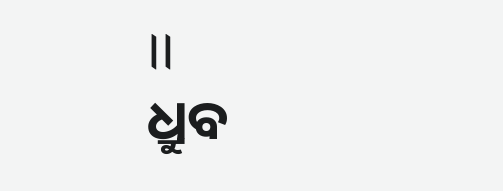।।
ଧ୍ରୁବ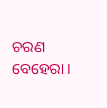ଚରଣ ବେହେରା ।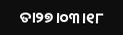ତା୨୭।୦୩।୧୮